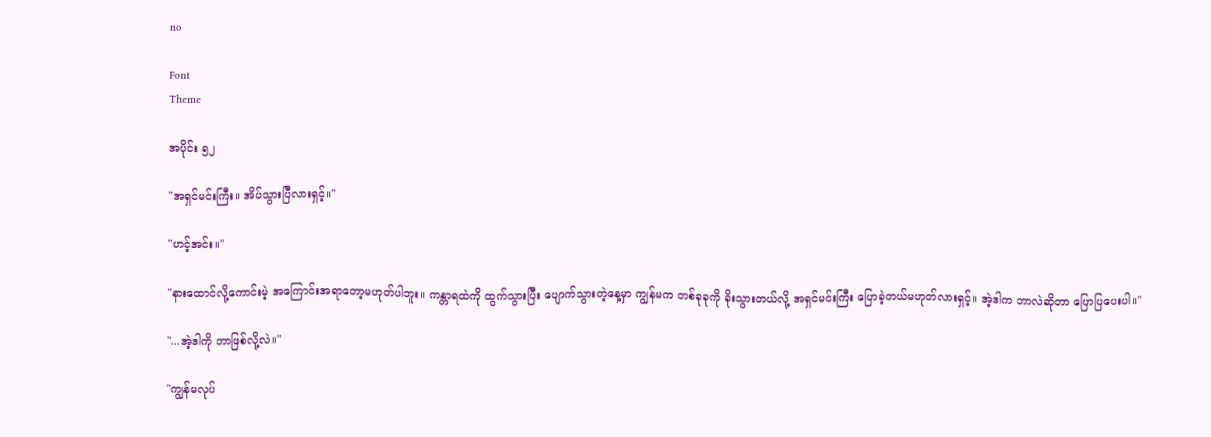no

Font
Theme

အပိုင်း ၅၂

"အရှင်မင်းကြီး။ အိပ်သွားပြီလားရှင့်။"

"ဟင့်အင်း။"

"နားထောင်လို့ကောင်းမဲ့ အကြောင်းအရာတော့မဟုတ်ပါဘူး။ ကန္တာရထဲကို ထွက်သွားပြီး ပျောက်သွားတဲ့နေ့မှာ ကျွန်မက တစ်ခုခုကို ခိုးသွားတယ်လို့ အရှင်မင်းကြီး ပြောခဲ့တယ်မဟုတ်လားရှင့်။ အဲ့ဒါက ဘာလဲဆိုတာ ပြောပြပေးပါ။"

"...အဲ့ဒါကို ဘာဖြစ်လို့လဲ။"

"ကျွန်မလုပ်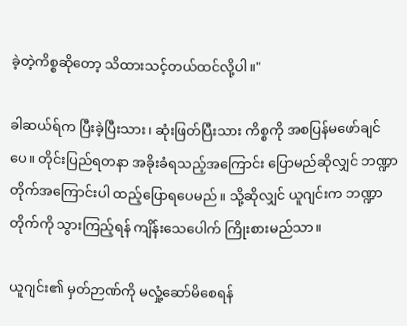ခဲ့တဲ့ကိစ္စဆိုတော့ သိထားသင့်တယ်ထင်လို့ပါ။"

ခါဆယ်ရ်က ပြီးခဲ့ပြီးသား၊ ဆုံးဖြတ်ပြီးသား ကိစ္စကို အစပြန်မဖော်ချင်ပေ။ တိုင်းပြည်ရတနာ အခိုးခံရသည့်အကြောင်း ပြောမည်ဆိုလျှင် ဘဏ္ဍာတိုက်အကြောင်းပါ ထည့်ပြောရပေမည်။ သို့ဆိုလျှင် ယူဂျင်းက ဘဏ္ဍာတိုက်ကို သွားကြည့်ရန် ကျိန်းသေပေါက် ကြိုးစားမည်သာ။

ယူဂျင်း၏ မှတ်ဉာဏ်ကို မလှုံ့ဆော်မိစေရန်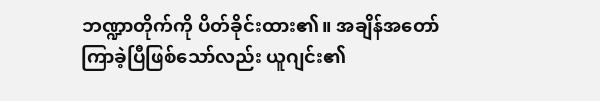ဘဏ္ဍာတိုက်ကို ပိတ်ခိုင်းထား၏။ အချိန်အတော်ကြာခဲ့ပြီဖြစ်သော်လည်း ယူဂျင်း၏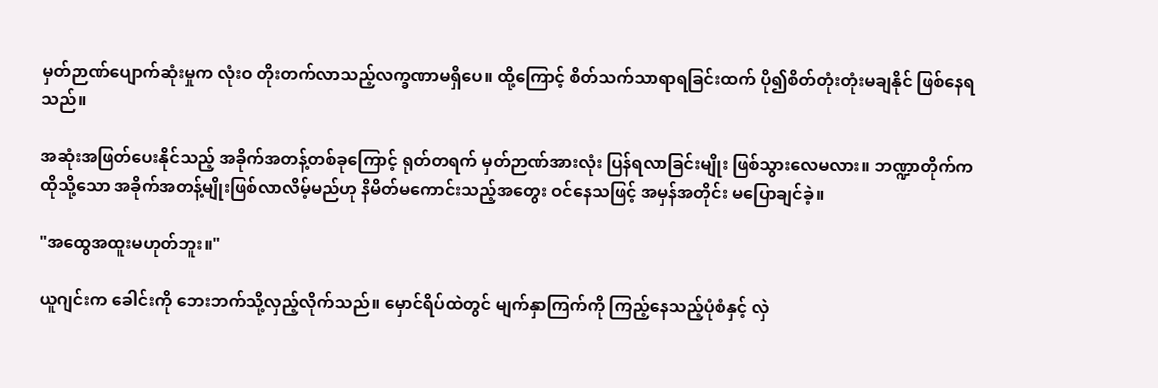မှတ်ဉာဏ်ပျောက်ဆုံးမှုက လုံးဝ တိုးတက်လာသည့်လက္ခဏာမရှိပေ။ ထို့ကြောင့် စိတ်သက်သာရာရခြင်းထက် ပို၍စိတ်တုံးတုံးမချနိုင် ဖြစ်နေရသည်။

အဆုံးအဖြတ်ပေးနိုင်သည့် အခိုက်အတန့်တစ်ခုကြောင့် ရုတ်တရက် မှတ်ဉာဏ်အားလုံး ပြန်ရလာခြင်းမျိုး ဖြစ်သွားလေမလား။ ဘဏ္ဍာတိုက်က ထိုသို့သော အခိုက်အတန့်မျိုးဖြစ်လာလိမ့်မည်ဟု နိမိတ်မကောင်းသည့်အတွေး ဝင်နေသဖြင့် အမှန်အတိုင်း မပြောချင်ခဲ့။

"အထွေအထူးမဟုတ်ဘူး။"

ယူဂျင်းက ခေါင်းကို ဘေးဘက်သို့လှည့်လိုက်သည်။ မှောင်ရိပ်ထဲတွင် မျက်နှာကြက်ကို ကြည့်နေသည့်ပုံစံနှင့် လှဲ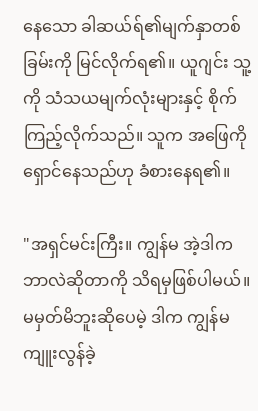နေသော ခါဆယ်ရ်၏မျက်နှာတစ်ခြမ်းကို မြင်လိုက်ရ၏။ ယူဂျင်း သူ့ကို သံသယမျက်လုံးများနှင့် စိုက်ကြည့်လိုက်သည်။ သူက အဖြေကို ရှောင်နေသည်ဟု ခံစားနေရ၏။

"အရှင်မင်းကြီး။ ကျွန်မ အဲ့ဒါက ဘာလဲဆိုတာကို သိရမှဖြစ်ပါမယ်။ မမှတ်မိဘူးဆိုပေမဲ့ ဒါက ကျွန်မကျူးလွန်ခဲ့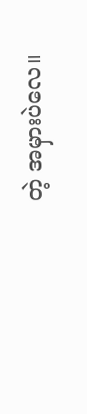တဲ့ အမှားပဲလေ။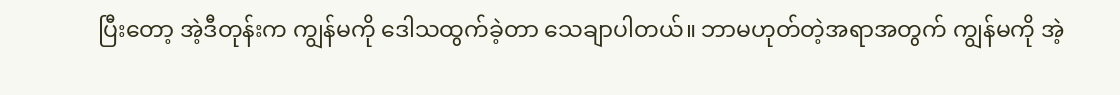ပြီးတော့ အဲ့ဒီတုန်းက ကျွန်မကို ဒေါသထွက်ခဲ့တာ သေချာပါတယ်။ ဘာမဟုတ်တဲ့အရာအတွက် ကျွန်မကို အဲ့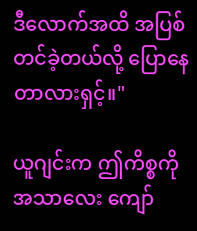ဒီလောက်အထိ အပြစ်တင်ခဲ့တယ်လို့ ပြောနေတာလားရှင့်။"

ယူဂျင်းက ဤကိစ္စကို အသာလေး ကျော်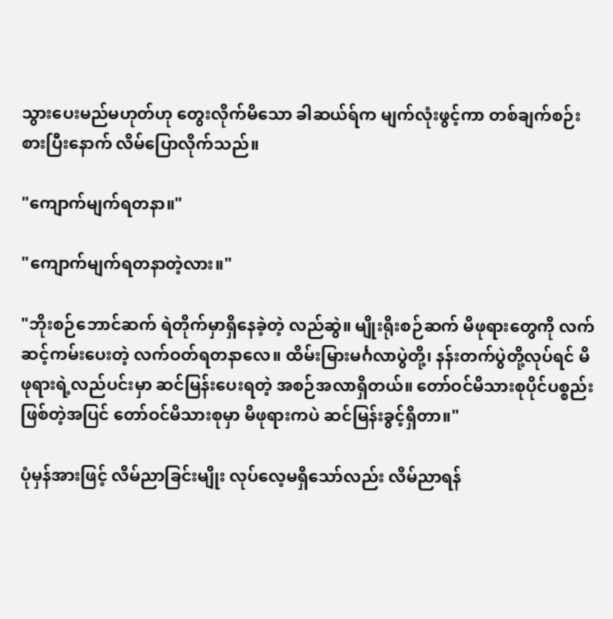သွားပေးမည်မဟုတ်ဟု တွေးလိုက်မိသော ခါဆယ်ရ်က မျက်လုံးဖွင့်ကာ တစ်ချက်စဉ်းစားပြီးနောက် လိမ်ပြောလိုက်သည်။

"ကျောက်မျက်ရတနာ။"

"ကျောက်မျက်ရတနာတဲ့လား။"

"ဘိုးစဉ်ဘောင်ဆက် ရဲတိုက်မှာရှိနေခဲ့တဲ့ လည်ဆွဲ။ မျိုးရိုးစဉ်ဆက် မိဖုရားတွေကို လက်ဆင့်ကမ်းပေးတဲ့ လက်ဝတ်ရတနာလေ။ ထိမ်းမြားမင်္ဂလာပွဲတို့၊ နန်းတက်ပွဲတို့လုပ်ရင် မိဖုရားရဲ့လည်ပင်းမှာ ဆင်မြန်းပေးရတဲ့ အစဉ်အလာရှိတယ်။ တော်ဝင်မိသားစုပိုင်ပစ္စည်းဖြစ်တဲ့အပြင် တော်ဝင်မိသားစုမှာ မိဖုရားကပဲ ဆင်မြန်းခွင့်ရှိတာ။"

ပုံမှန်အားဖြင့် လိမ်ညာခြင်းမျိုး လုပ်လေ့မရှိသော်လည်း လိမ်ညာရန်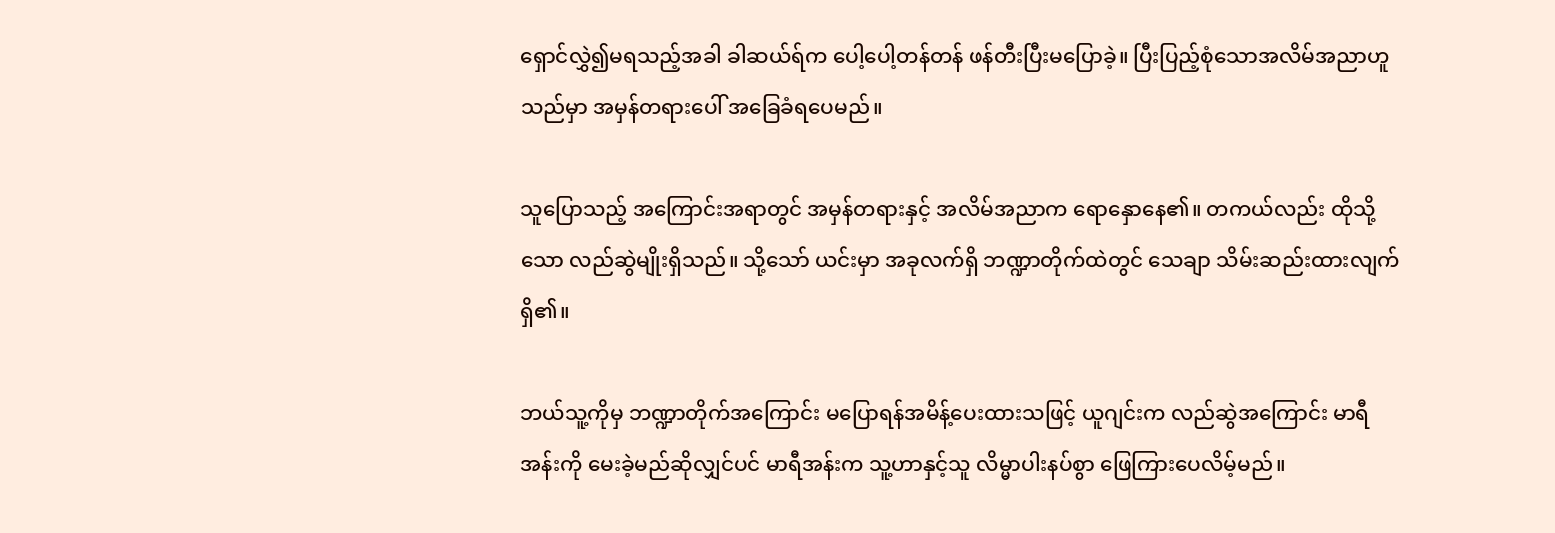ရှောင်လွှဲ၍မရသည့်အခါ ခါဆယ်ရ်က ပေါ့ပေါ့တန်တန် ဖန်တီးပြီးမပြောခဲ့။ ပြီးပြည့်စုံသောအလိမ်အညာဟူသည်မှာ အမှန်တရားပေါ် အခြေခံရပေမည်။

သူပြောသည့် အကြောင်းအရာတွင် အမှန်တရားနှင့် အလိမ်အညာက ရောနှောနေ၏။ တကယ်လည်း ထိုသို့သော လည်ဆွဲမျိုးရှိသည်။ သို့သော် ယင်းမှာ အခုလက်ရှိ ဘဏ္ဍာတိုက်ထဲတွင် သေချာ သိမ်းဆည်းထားလျက်ရှိ၏။

ဘယ်သူ့ကိုမှ ဘဏ္ဍာတိုက်အကြောင်း မပြောရန်အမိန့်ပေးထားသဖြင့် ယူဂျင်းက လည်ဆွဲအကြောင်း မာရီအန်းကို မေးခဲ့မည်ဆိုလျှင်ပင် မာရီအန်းက သူ့ဟာနှင့်သူ လိမ္မာပါးနပ်စွာ ဖြေကြားပေလိမ့်မည်။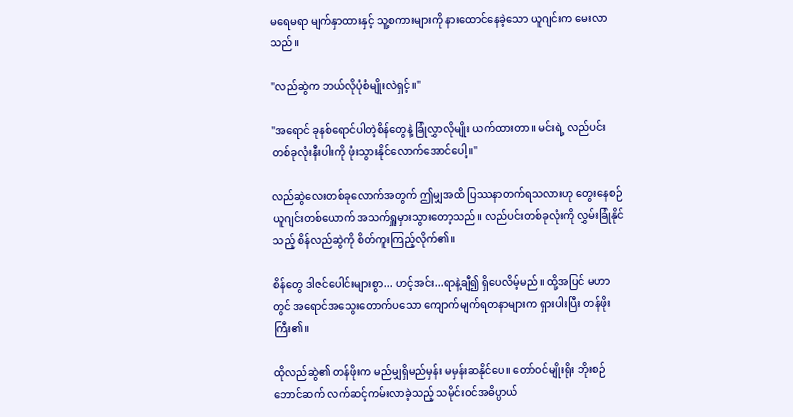မရေမရာ မျက်နှာထားနှင့် သူ့စကားများကို နားထောင်နေခဲ့သော ယူဂျင်းက မေးလာသည်။

"လည်ဆွဲက ဘယ်လိုပုံစံမျိုးလဲရှင့်။"

"အရောင် ခုနစ်ရောင်ပါတဲ့စိန်တွေနဲ့ ခြုံလွှာလိုမျိုး ယက်ထားတာ။ မင်းရဲ့ လည်ပင်းတစ်ခုလုံးနီးပါးကို ဖုံးသွားနိုင်လောက်အောင်ပေါ့။"

လည်ဆွဲလေးတစ်ခုလောက်အတွက် ဤမျှအထိ ပြဿနာတက်ရသလားဟု တွေးနေစဉ် ယူဂျင်းတစ်ယောက် အသက်ရှူမှားသွားတော့သည်။ လည်ပင်းတစ်ခုလုံးကို လွှမ်းခြုံနိုင်သည့် စိန်လည်ဆွဲကို စိတ်ကူးကြည့်လိုက်၏။

စိန်တွေ ဒါဇင်ပေါင်းများစွာ... ဟင့်အင်း...ရာနဲ့ချီ၍ ရှိပေလိမ့်မည်။ ထို့အပြင် မဟာတွင် အရောင်အသွေးတောက်ပသော ကျောက်မျက်ရတနာများက ရှားပါးပြီး တန်ဖိုးကြီး၏။

ထိုလည်ဆွဲ၏ တန်ဖိုးက မည်မျှရှိမည်မှန်း မမှန်းဆနိုင်ပေ။ တော်ဝင်မျိုးရိုး ဘိုးစဉ်ဘောင်ဆက် လက်ဆင့်ကမ်းလာခဲ့သည့် သမိုင်းဝင်အဓိပ္ပာယ်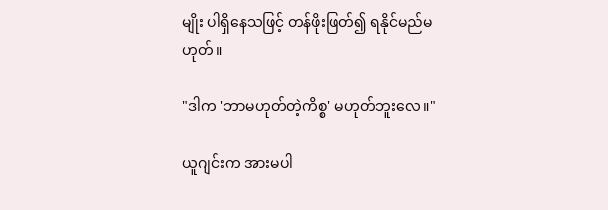မျိုး ပါရှိနေသဖြင့် တန်ဖိုးဖြတ်၍ ရနိုင်မည်မဟုတ်။

"ဒါက 'ဘာမဟုတ်တဲ့ကိစ္စ' မဟုတ်ဘူးလေ။"

ယူဂျင်းက အားမပါ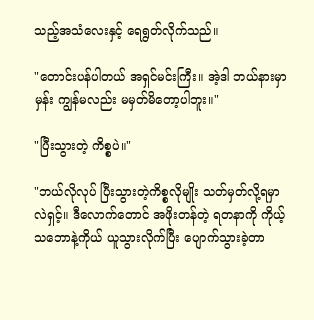သည့်အသံလေးနှင့် ရေရွတ်လိုက်သည်။

"တောင်းပန်ပါတယ် အရှင်မင်းကြီး။ အဲ့ဒါ ဘယ်နားမှာမှန်း ကျွန်မလည်း မမှတ်မိတော့ပါဘူး။"

"ပြီးသွားတဲ့ ကိစ္စပဲ။"

"ဘယ်လိုလုပ် ပြီးသွားတဲ့ကိစ္စလိုမျိုး သတ်မှတ်လို့ရမှာလဲရှင့်။ ဒီလောက်တောင် အဖိုးတန်တဲ့ ရတနာကို ကိုယ့်သဘောနဲ့ကိုယ် ယူသွားလိုက်ပြီး ပျောက်သွားခဲ့တာ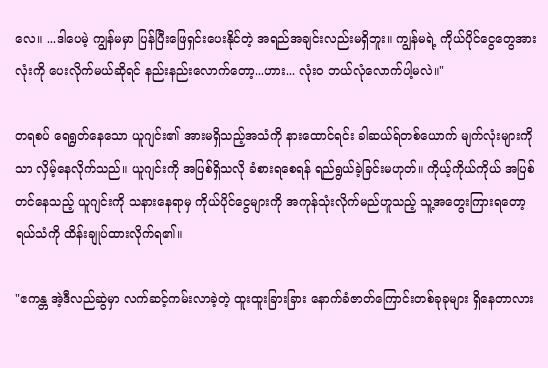လေ။ ...ဒါပေမဲ့ ကျွန်မမှာ ပြန်ပြီးဖြေရှင်းပေးနိုင်တဲ့ အရည်အချင်းလည်းမရှိဘူး။ ကျွန်မရဲ့ ကိုယ်ပိုင်ငွေတွေအားလုံးကို ပေးလိုက်မယ်ဆိုရင် နည်းနည်းလောက်တော့...ဟား... လုံးဝ ဘယ်လုံလောက်ပါ့မလဲ။"

တရစပ် ရေရွတ်နေသော ယူဂျင်း၏ အားမရှိသည့်အသံကို နားထောင်ရင်း ခါဆယ်ရ်တစ်ယောက် မျက်လုံးများကိုသာ လှိမ့်နေလိုက်သည်။ ယူဂျင်းကို အပြစ်ရှိသလို ခံစားရစေရန် ရည်ရွယ်ခဲ့ခြင်းမဟုတ်။ ကိုယ့်ကိုယ်ကိုယ် အပြစ်တင်နေသည့် ယူဂျင်းကို သနားနေရာမှ ကိုယ်ပိုင်ငွေများကို အကုန်သုံးလိုက်မည်ဟူသည့် သူ့အတွေးကြားရတော့ ရယ်သံကို ထိန်းချုပ်ထားလိုက်ရ၏။

"ဧကန္တ အဲ့ဒီလည်ဆွဲမှာ လက်ဆင့်ကမ်းလာခဲ့တဲ့ ထူးထူးခြားခြား နောက်ခံဇာတ်ကြောင်းတစ်ခုခုများ ရှိနေတာလား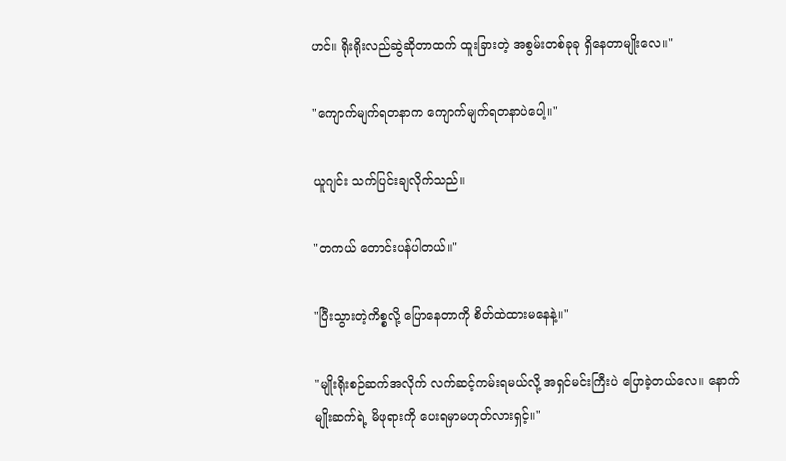ဟင်။ ရိုးရိုးလည်ဆွဲဆိုတာထက် ထူးခြားတဲ့ အစွမ်းတစ်ခုခု ရှိနေတာမျိုးလေ။"

"ကျောက်မျက်ရတနာက ကျောက်မျက်ရတနာပဲပေါ့။"

ယူဂျင်း သက်ပြင်းချလိုက်သည်။

"တကယ် တောင်းပန်ပါတယ်။"

"ပြီးသွားတဲ့ကိစ္စလို့ ပြောနေတာကို စိတ်ထဲထားမနေနဲ့။"

"မျိုးရိုးစဉ်ဆက်အလိုက် လက်ဆင့်ကမ်းရမယ်လို့ အရှင်မင်းကြီးပဲ ပြောခဲ့တယ်လေ။ နောက်မျိုးဆက်ရဲ့ မိဖုရားကို ပေးရမှာမဟုတ်လားရှင့်။"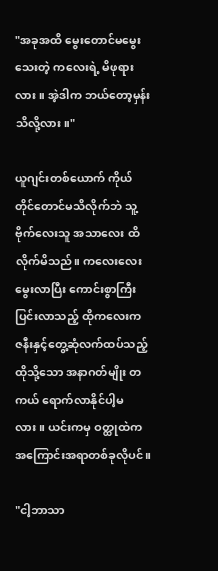"အခုအထိ မွေးတောင်မမွေးသေးတဲ့ ကလေးရဲ့ မိဖုရားလား။ အဲ့ဒါက ဘယ်တော့မှန်း သိလို့လား။"

ယူဂျင်းတစ်ယောက် ကိုယ်တိုင်တောင်မသိလိုက်ဘဲ သူ့ဗိုက်လေးသူ အသာလေး ထိလိုက်မိသည်။ ကလေးလေး မွေးလာပြီး ကောင်းစွာကြီးပြင်းလာသည့် ထိုကလေးက ဇနီးနှင့်တွေ့ဆုံလက်ထပ်သည့် ထိုသို့သော အနာဂတ်မျိုး တကယ် ရောက်လာနိုင်ပါ့မလား။ ယင်းကမှ ဝတ္ထုထဲက အကြောင်းအရာတစ်ခုလိုပင်။

"ငါ့ဘာသာ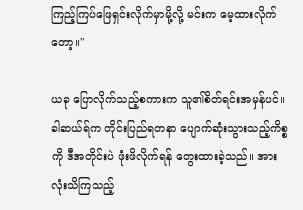ကြည့်ကြပ်ဖြေရှင်းလိုက်မှာမို့လို့ မင်းက မေ့ထားလိုက်တော့။"

ယခု ပြောလိုက်သည့်စကားက သူ၏စိတ်ရင်းအမှန်ပင်။ ခါဆယ်ရ်က တိုင်းပြည်ရတနာ ပျောက်ဆုံးသွားသည့်ကိစ္စကို ဒီအတိုင်းပဲ ဖုံးဖိလိုက်ရန် တွေးထားခဲ့သည်။ အားလုံးသိကြသည့်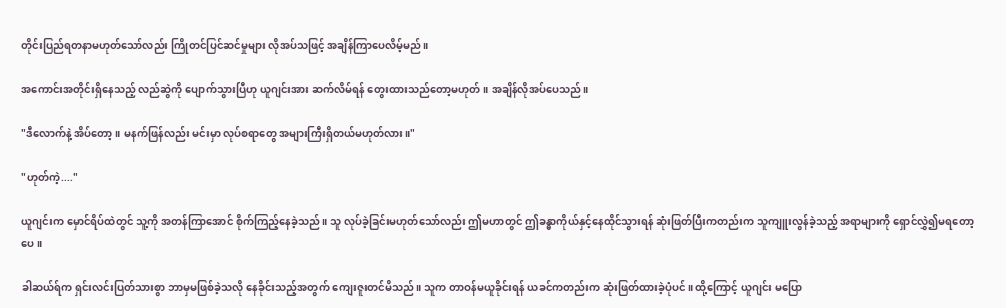တိုင်းပြည်ရတနာမဟုတ်သော်လည်း ကြိုတင်ပြင်ဆင်မှုများ လိုအပ်သဖြင့် အချိန်ကြာပေလိမ့်မည်။

အကောင်းအတိုင်းရှိနေသည့် လည်ဆွဲကို ပျောက်သွားပြီဟု ယူဂျင်းအား ဆက်လိမ်ရန် တွေးထားသည်တော့မဟုတ်။ အချိန်လိုအပ်ပေသည်။

"ဒီလောက်နဲ့ အိပ်တော့။ မနက်ဖြန်လည်း မင်းမှာ လုပ်စရာတွေ အများကြီးရှိတယ်မဟုတ်လား။"

"ဟုတ်ကဲ့...."

ယူဂျင်းက မှောင်ရိပ်ထဲတွင် သူ့ကို အတန်ကြာအောင် စိုက်ကြည့်နေခဲ့သည်။ သူ လုပ်ခဲ့ခြင်းမဟုတ်သော်လည်း ဤမဟာတွင် ဤခန္ဓာကိုယ်နှင့်နေထိုင်သွားရန် ဆုံးဖြတ်ပြီးကတည်းက သူကျူးလွန်ခဲ့သည့် အရာများကို ရှောင်လွှဲ၍မရတော့ပေ။

ခါဆယ်ရ်က ရှင်းလင်းပြတ်သားစွာ ဘာမှမဖြစ်ခဲ့သလို နေခိုင်းသည့်အတွက် ကျေးဇူးတင်မိသည်။ သူက တာဝန်မယူခိုင်းရန် ယခင်ကတည်းက ဆုံးဖြတ်ထားခဲ့ပုံပင်။ ထို့ကြောင့် ယူဂျင်း မပြော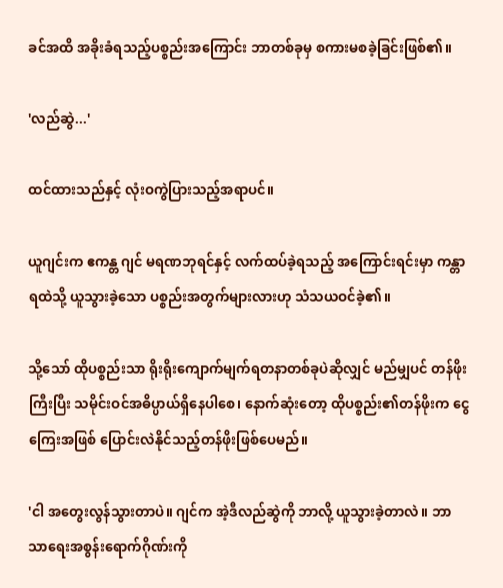ခင်အထိ အခိုးခံရသည့်ပစ္စည်းအကြောင်း ဘာတစ်ခုမှ စကားမစခဲ့ခြင်းဖြစ်၏။

'လည်ဆွဲ...'

ထင်ထားသည်နှင့် လုံးဝကွဲပြားသည့်အရာပင်။

ယူဂျင်းက ဧကန္တ ဂျင် မရဏဘုရင်နှင့် လက်ထပ်ခဲ့ရသည့် အကြောင်းရင်းမှာ ကန္တာရထဲသို့ ယူသွားခဲ့သော ပစ္စည်းအတွက်များလားဟု သံသယဝင်ခဲ့၏။

သို့သော် ထိုပစ္စည်းသာ ရိုးရိုးကျောက်မျက်ရတနာတစ်ခုပဲဆိုလျှင် မည်မျှပင် တန်ဖိုးကြီးပြီး သမိုင်းဝင်အဓိပ္ပာယ်ရှိနေပါစေ၊ နောက်ဆုံးတော့ ထိုပစ္စည်း၏တန်ဖိုးက ငွေကြေးအဖြစ် ပြောင်းလဲနိုင်သည့်တန်ဖိုးဖြစ်ပေမည်။

'ငါ အတွေးလွန်သွားတာပဲ။ ဂျင်က အဲ့ဒီလည်ဆွဲကို ဘာလို့ ယူသွားခဲ့တာလဲ။ ဘာသာရေးအစွန်းရောက်ဂိုဏ်းကို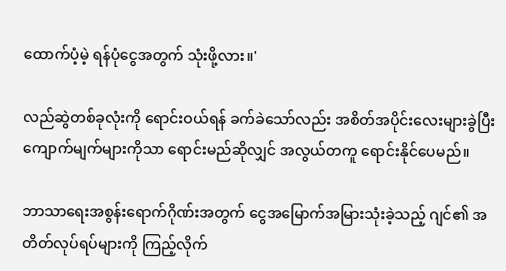ထောက်ပံ့မဲ့ ရန်ပုံငွေအတွက် သုံးဖို့လား။'

လည်ဆွဲတစ်ခုလုံးကို ရောင်းဝယ်ရန် ခက်ခဲသော်လည်း အစိတ်အပိုင်းလေးများခွဲပြီး ကျောက်မျက်များကိုသာ ရောင်းမည်ဆိုလျှင် အလွယ်တကူ ရောင်းနိုင်ပေမည်။

ဘာသာရေးအစွန်းရောက်ဂိုဏ်းအတွက် ငွေအမြောက်အမြားသုံးခဲ့သည့် ဂျင်၏ အတိတ်လုပ်ရပ်များကို ကြည့်လိုက်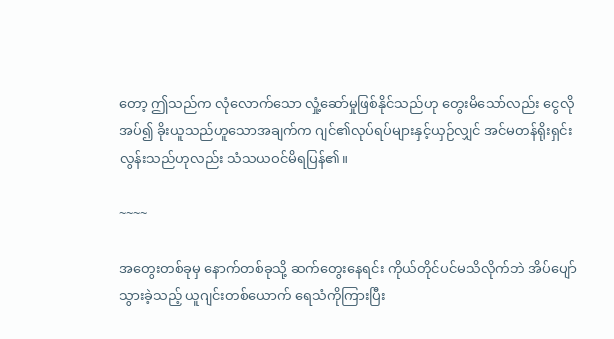တော့ ဤသည်က လုံလောက်သော လှုံ့ဆော်မှုဖြစ်နိုင်သည်ဟု တွေးမိသော်လည်း ငွေလိုအပ်၍ ခိုးယူသည်ဟူသောအချက်က ဂျင်၏လုပ်ရပ်များနှင့်ယှဉ်လျှင် အင်မတန်ရိုးရှင်းလွန်းသည်ဟုလည်း သံသယဝင်မိရပြန်၏။

~~~~

အတွေးတစ်ခုမှ နောက်တစ်ခုသို့ ဆက်တွေးနေရင်း ကိုယ်တိုင်ပင်မသိလိုက်ဘဲ အိပ်ပျော်သွားခဲ့သည့် ယူဂျင်းတစ်ယောက် ရေသံကိုကြားပြီး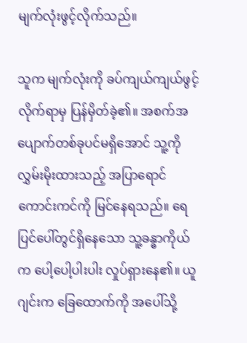မျက်လုံးဖွင့်လိုက်သည်။

သူက မျက်လုံးကို ခပ်ကျယ်ကျယ်ဖွင့်လိုက်ရာမှ ပြန်မှိတ်ခဲ့၏။ အစက်အပျောက်တစ်ခုပင်မရှိအောင် သူ့ကို လွှမ်းမိုးထားသည့် အပြာရောင်ကောင်းကင်ကို မြင်နေရသည်။ ရေပြင်ပေါ်တွင်ရှိနေသော သူ့ခန္ဓာကိုယ်က ပေါ့ပေါ့ပါးပါး လှုပ်ရှားနေ၏။ ယူဂျင်းက ခြေထောက်ကို အပေါ်သို့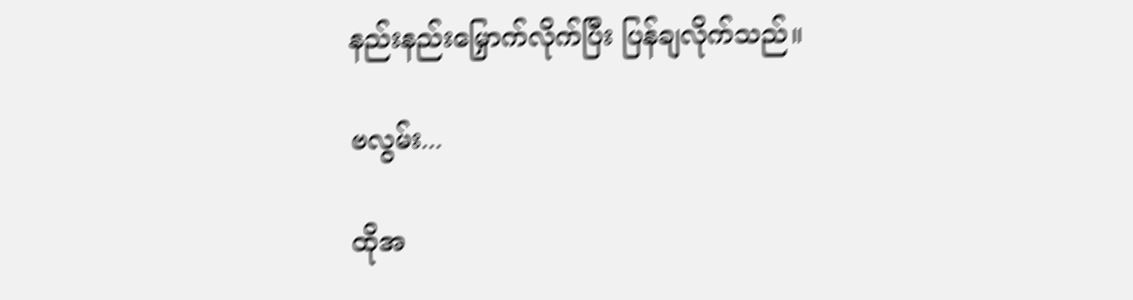နည်းနည်းမြှောက်လိုက်ပြီး ပြန်ချလိုက်သည်။

ဗလွမ်း...

ထိုအ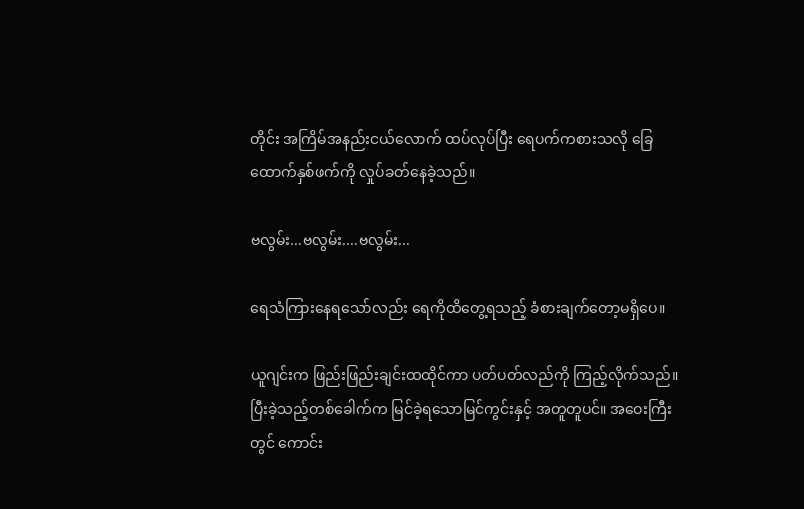တိုင်း အကြိမ်အနည်းငယ်လောက် ထပ်လုပ်ပြီး ရေပက်ကစားသလို ခြေထောက်နှစ်ဖက်ကို လှုပ်ခတ်နေခဲ့သည်။

ဗလွမ်း...ဗလွမ်း....ဗလွမ်း...

ရေသံကြားနေရသော်လည်း ရေကိုထိတွေ့ရသည့် ခံစားချက်တော့မရှိပေ။

ယူဂျင်းက ဖြည်းဖြည်းချင်းထထိုင်ကာ ပတ်ပတ်လည်ကို ကြည့်လိုက်သည်။ ပြီးခဲ့သည့်တစ်ခေါက်က မြင်ခဲ့ရသောမြင်ကွင်းနှင့် အတူတူပင်။ အဝေးကြီးတွင် ကောင်း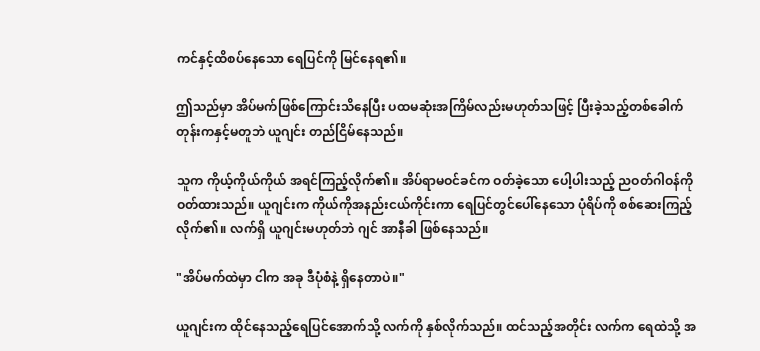ကင်နှင့်ထိစပ်နေသော ရေပြင်ကို မြင်နေရ၏။

ဤသည်မှာ အိပ်မက်ဖြစ်ကြောင်းသိနေပြီး ပထမဆုံးအကြိမ်လည်းမဟုတ်သဖြင့် ပြီးခဲ့သည့်တစ်ခေါက်တုန်းကနှင့်မတူဘဲ ယူဂျင်း တည်ငြိမ်နေသည်။

သူက ကိုယ့်ကိုယ်ကိုယ် အရင်ကြည့်လိုက်၏။ အိပ်ရာမဝင်ခင်က ဝတ်ခဲ့သော ပေါ့ပါးသည့် ညဝတ်ဂါဝန်ကို ဝတ်ထားသည်။ ယူဂျင်းက ကိုယ်ကိုအနည်းငယ်ကိုင်းကာ ရေပြင်တွင်ပေါ်နေသော ပုံရိပ်ကို စစ်ဆေးကြည့်လိုက်၏။ လက်ရှိ ယူဂျင်းမဟုတ်ဘဲ ဂျင် အာနီခါ ဖြစ်နေသည်။

"အိပ်မက်ထဲမှာ ငါက အခု ဒီပုံစံနဲ့ ရှိနေတာပဲ။"

ယူဂျင်းက ထိုင်နေသည့်ရေပြင်အောက်သို့ လက်ကို နှစ်လိုက်သည်။ ထင်သည့်အတိုင်း လက်က ရေထဲသို့ အ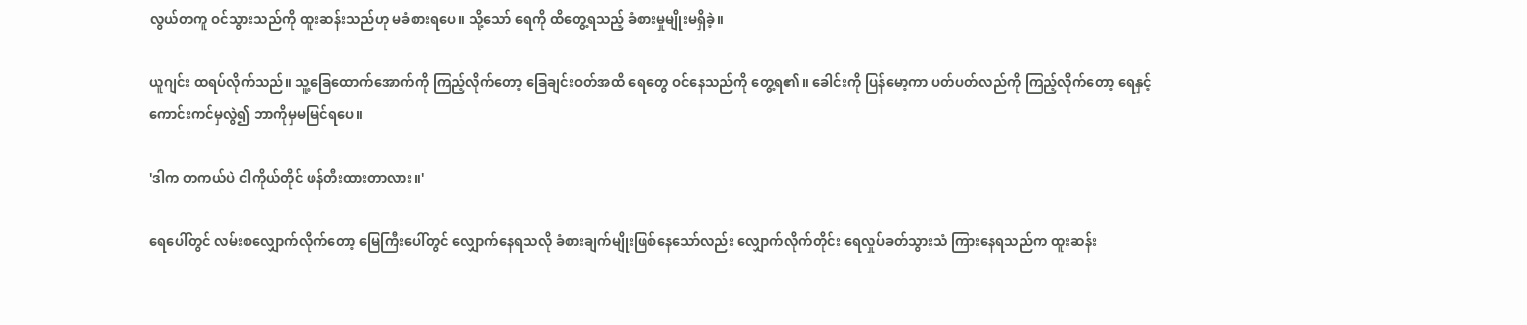လွယ်တကူ ဝင်သွားသည်ကို ထူးဆန်းသည်ဟု မခံစားရပေ။ သို့သော် ရေကို ထိတွေ့ရသည့် ခံစားမှုမျိုးမရှိခဲ့။

ယူဂျင်း ထရပ်လိုက်သည်။ သူ့ခြေထောက်အောက်ကို ကြည့်လိုက်တော့ ခြေချင်းဝတ်အထိ ရေတွေ ဝင်နေသည်ကို တွေ့ရ၏။ ခေါင်းကို ပြန်မော့ကာ ပတ်ပတ်လည်ကို ကြည့်လိုက်တော့ ရေနှင့် ကောင်းကင်မှလွဲ၍ ဘာကိုမှမမြင်ရပေ။

'ဒါက တကယ်ပဲ ငါကိုယ်တိုင် ဖန်တီးထားတာလား။'

ရေပေါ်တွင် လမ်းစလျှောက်လိုက်တော့ မြေကြီးပေါ်တွင် လျှောက်နေရသလို ခံစားချက်မျိုးဖြစ်နေသော်လည်း လျှောက်လိုက်တိုင်း ရေလှုပ်ခတ်သွားသံ ကြားနေရသည်က ထူးဆန်း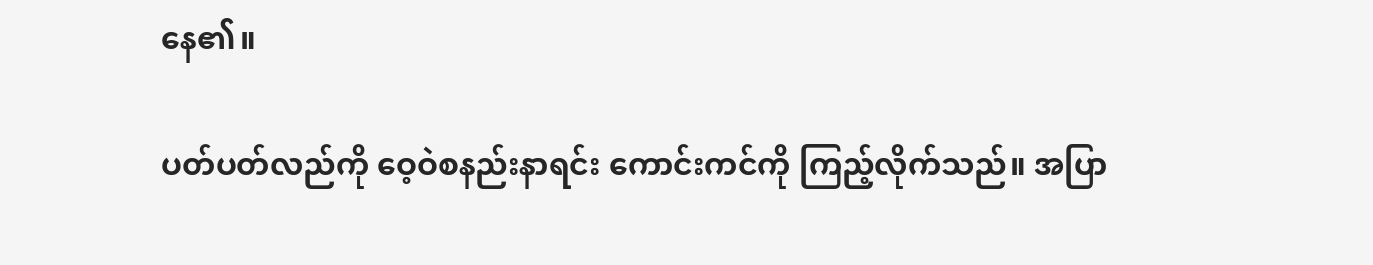နေ၏။

ပတ်ပတ်လည်ကို ဝေ့ဝဲစနည်းနာရင်း ကောင်းကင်ကို ကြည့်လိုက်သည်။ အပြာ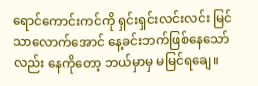ရောင်ကောင်းကင်ကို ရှင်းရှင်းလင်းလင်း မြင်သာလောက်အောင် နေ့ခင်းဘက်ဖြစ်နေသော်လည်း နေကိုတော့ ဘယ်မှာမှ မမြင်ရချေ။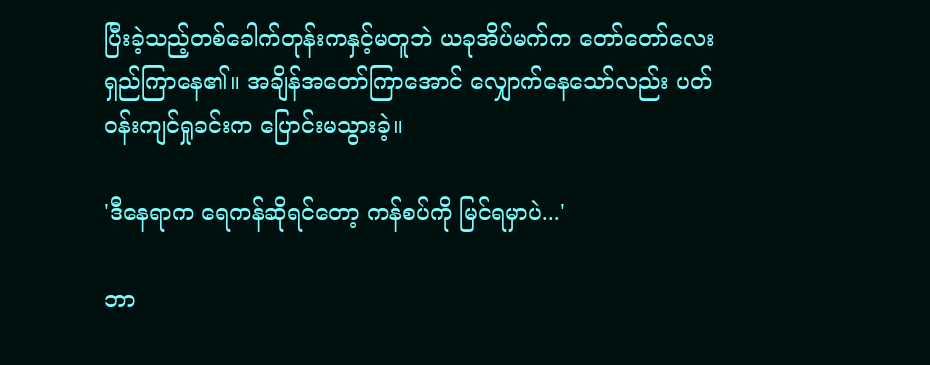ပြီးခဲ့သည့်တစ်ခေါက်တုန်းကနှင့်မတူဘဲ ယခုအိပ်မက်က တော်တော်လေး ရှည်ကြာနေ၏။ အချိန်အတော်ကြာအောင် လျှောက်နေသော်လည်း ပတ်ဝန်းကျင်ရှုခင်းက ပြောင်းမသွားခဲ့။

'ဒီနေရာက ရေကန်ဆိုရင်တော့ ကန်စပ်ကို မြင်ရမှာပဲ...'

ဘာ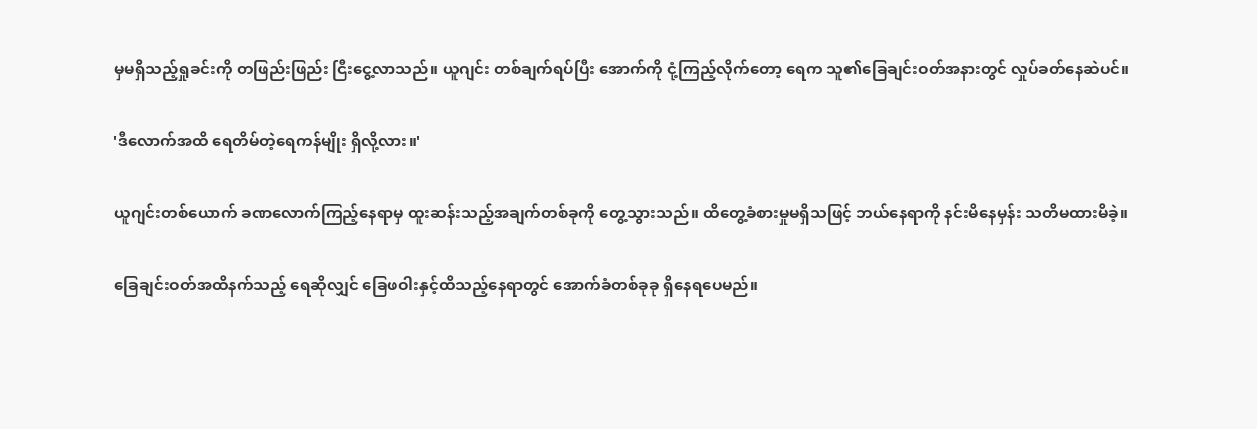မှမရှိသည့်ရှုခင်းကို တဖြည်းဖြည်း ငြီးငွေ့လာသည်။ ယူဂျင်း တစ်ချက်ရပ်ပြီး အောက်ကို ငုံ့ကြည့်လိုက်တော့ ရေက သူ၏ခြေချင်းဝတ်အနားတွင် လှုပ်ခတ်နေဆဲပင်။

'ဒီလောက်အထိ ရေတိမ်တဲ့ရေကန်မျိုး ရှိလို့လား။'

ယူဂျင်းတစ်ယောက် ခဏလောက်ကြည့်နေရာမှ ထူးဆန်းသည့်အချက်တစ်ခုကို တွေ့သွားသည်။ ထိတွေ့ခံစားမှုမရှိသဖြင့် ဘယ်နေရာကို နင်းမိနေမှန်း သတိမထားမိခဲ့။

ခြေချင်းဝတ်အထိနက်သည့် ရေဆိုလျှင် ခြေဖဝါးနှင့်ထိသည့်နေရာတွင် အောက်ခံတစ်ခုခု ရှိနေရပေမည်။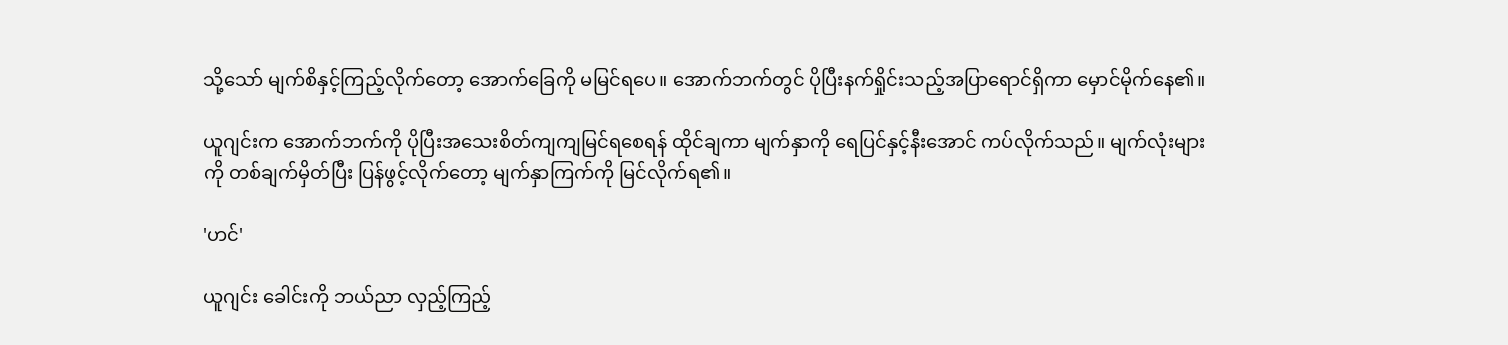သို့သော် မျက်စိနှင့်ကြည့်လိုက်တော့ အောက်ခြေကို မမြင်ရပေ။ အောက်ဘက်တွင် ပိုပြီးနက်ရှိုင်းသည့်အပြာရောင်ရှိကာ မှောင်မိုက်နေ၏။

ယူဂျင်းက အောက်ဘက်ကို ပိုပြီးအသေးစိတ်ကျကျမြင်ရစေရန် ထိုင်ချကာ မျက်နှာကို ရေပြင်နှင့်နီးအောင် ကပ်လိုက်သည်။ မျက်လုံးများကို တစ်ချက်မှိတ်ပြီး ပြန်ဖွင့်လိုက်တော့ မျက်နှာကြက်ကို မြင်လိုက်ရ၏။

'ဟင်'

ယူဂျင်း ခေါင်းကို ဘယ်ညာ လှည့်ကြည့်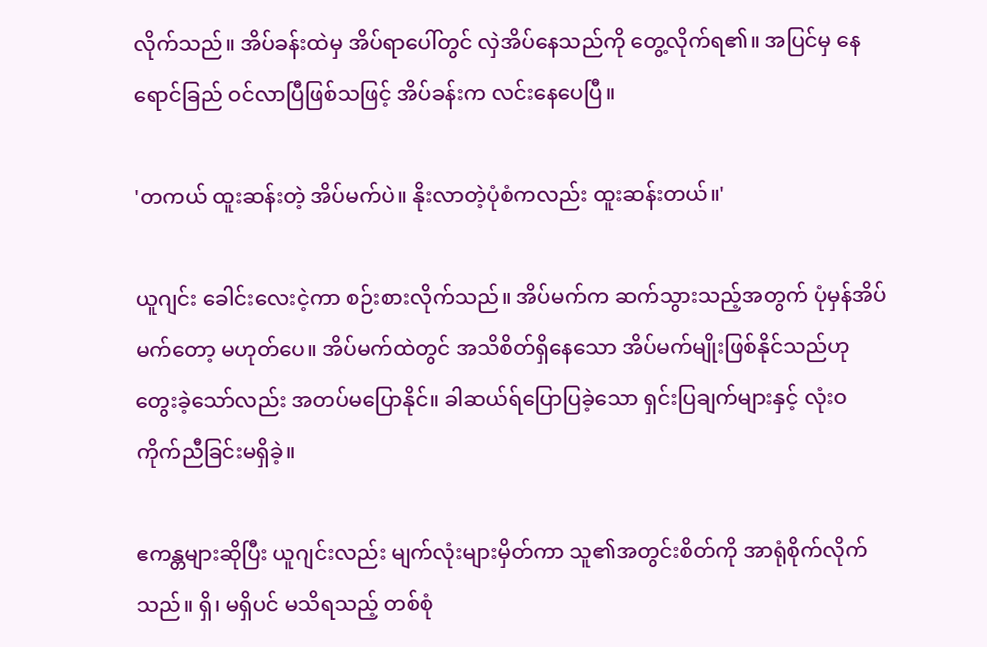လိုက်သည်။ အိပ်ခန်းထဲမှ အိပ်ရာပေါ်တွင် လှဲအိပ်နေသည်ကို တွေ့လိုက်ရ၏။ အပြင်မှ နေရောင်ခြည် ဝင်လာပြီဖြစ်သဖြင့် အိပ်ခန်းက လင်းနေပေပြီ။

'တကယ် ထူးဆန်းတဲ့ အိပ်မက်ပဲ။ နိုးလာတဲ့ပုံစံကလည်း ထူးဆန်းတယ်။'

ယူဂျင်း ခေါင်းလေးငဲ့ကာ စဉ်းစားလိုက်သည်။ အိပ်မက်က ဆက်သွားသည့်အတွက် ပုံမှန်အိပ်မက်တော့ မဟုတ်ပေ။ အိပ်မက်ထဲတွင် အသိစိတ်ရှိနေသော အိပ်မက်မျိုးဖြစ်နိုင်သည်ဟုတွေးခဲ့သော်လည်း အတပ်မပြောနိုင်။ ခါဆယ်ရ်ပြောပြခဲ့သော ရှင်းပြချက်များနှင့် လုံးဝကိုက်ညီခြင်းမရှိခဲ့။

ဧကန္တများဆိုပြီး ယူဂျင်းလည်း မျက်လုံးများမှိတ်ကာ သူ၏အတွင်းစိတ်ကို အာရုံစိုက်လိုက်သည်။ ရှိ၊ မရှိပင် မသိရသည့် တစ်စုံ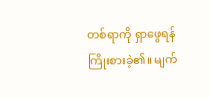တစ်ရာကို ရှာဖွေရန် ကြိုးစားခဲ့၏။ မျက်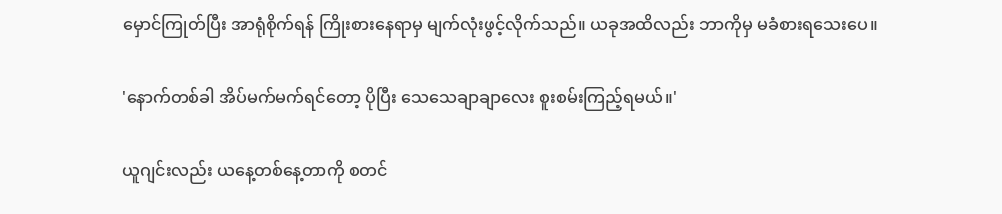မှောင်ကြုတ်ပြီး အာရုံစိုက်ရန် ကြိုးစားနေရာမှ မျက်လုံးဖွင့်လိုက်သည်။ ယခုအထိလည်း ဘာကိုမှ မခံစားရသေးပေ။

'နောက်တစ်ခါ အိပ်မက်မက်ရင်တော့ ပိုပြီး သေသေချာချာလေး စူးစမ်းကြည့်ရမယ်။'

ယူဂျင်းလည်း ယနေ့တစ်နေ့တာကို စတင်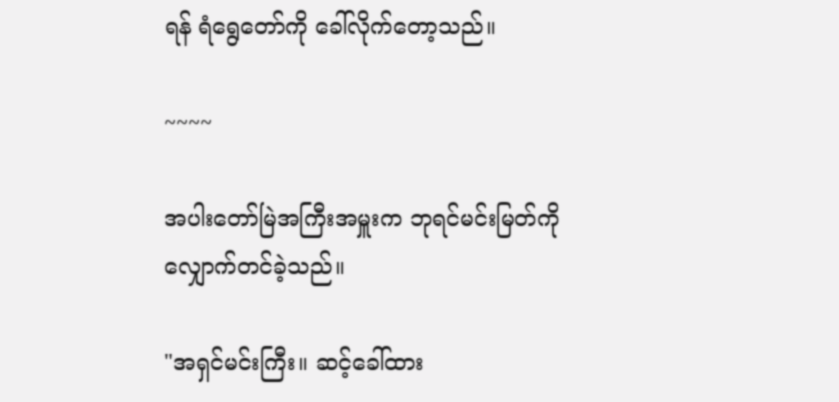ရန် ရံရွေတော်ကို ခေါ်လိုက်တော့သည်။

~~~~

အပါးတော်မြဲအကြီးအမှူးက ဘုရင်မင်းမြတ်ကို လျှောက်တင်ခဲ့သည်။

"အရှင်မင်းကြီး။ ဆင့်ခေါ်ထား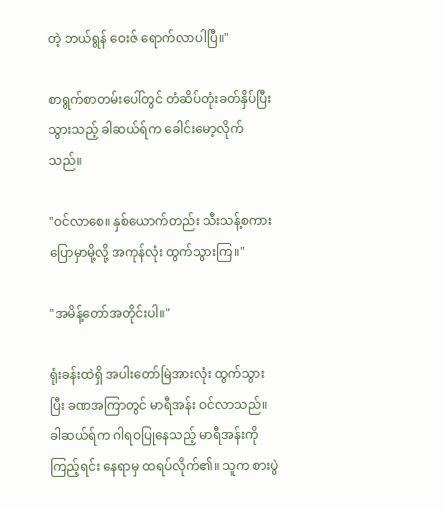တဲ့ ဘယ်ရွန် ဝေးဇ် ရောက်လာပါပြီ။"

စာရွက်စာတမ်းပေါ်တွင် တံဆိပ်တုံးခတ်နှိပ်ပြီးသွားသည့် ခါဆယ်ရ်က ခေါင်းမော့လိုက်သည်။

"ဝင်လာစေ။ နှစ်ယောက်တည်း သီးသန့်စကားပြောမှာမို့လို့ အကုန်လုံး ထွက်သွားကြ။"

"အမိန့်တော်အတိုင်းပါ။"

ရုံးခန်းထဲရှိ အပါးတော်မြဲအားလုံး ထွက်သွားပြီး ခဏအကြာတွင် မာရီအန်း ဝင်လာသည်။ ခါဆယ်ရ်က ဂါရဝပြုနေသည့် မာရီအန်းကိုကြည့်ရင်း နေရာမှ ထရပ်လိုက်၏။ သူက စားပွဲ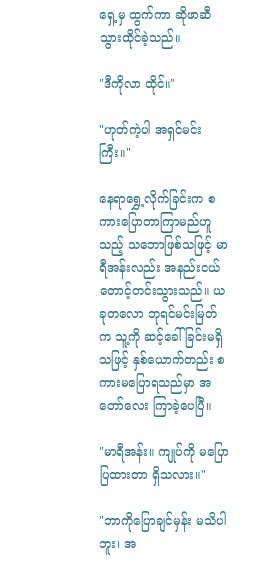ရှေ့မှ ထွက်ကာ ဆိုဖာဆီ သွားထိုင်ခဲ့သည်။

"ဒီကိုလာ ထိုင်။"

"ဟုတ်ကဲ့ပါ အရှင်မင်းကြီး။"

နေရာရွှေ့လိုက်ခြင်းက စကားပြောတာကြာမည်ဟူသည့် သဘောဖြစ်သဖြင့် မာရီအန်းလည်း အနည်းငယ် တောင့်တင်းသွားသည်။ ယခုတလော ဘုရင်မင်းမြတ်က သူ့ကို ဆင့်ခေါ်ခြင်းမရှိသဖြင့် နှစ်ယောက်တည်း စကားမပြောရသည်မှာ အတော်လေး ကြာခဲ့ပေပြီ။

"မာရီအန်း။ ကျုပ်ကို မပြောပြထားတာ ရှိသလား။"

"ဘာကိုပြောချင်မှန်း မသိပါဘူး၊ အ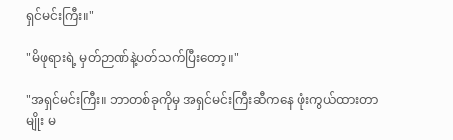ရှင်မင်းကြီး။"

"မိဖုရားရဲ့ မှတ်ဉာဏ်နဲ့ပတ်သက်ပြီးတော့။"

"အရှင်မင်းကြီး။ ဘာတစ်ခုကိုမှ အရှင်မင်းကြီးဆီကနေ ဖုံးကွယ်ထားတာမျိုး မ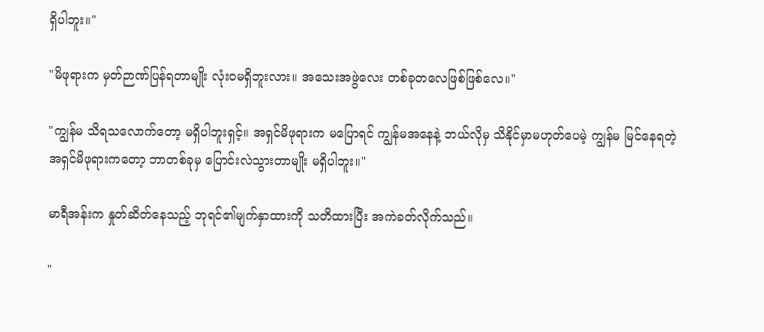ရှိပါဘူး။"

"မိဖုရားက မှတ်ဉာဏ်ပြန်ရတာမျိုး လုံးဝမရှိဘူးလား။ အသေးအဖွဲလေး တစ်ခုတလေဖြစ်ဖြစ်လေ။"

"ကျွန်မ သိရသလောက်တော့ မရှိပါဘူးရှင့်။ အရှင်မိဖုရားက မပြောရင် ကျွန်မအနေနဲ့ ဘယ်လိုမှ သိနိုင်မှာမဟုတ်ပေမဲ့ ကျွန်မ မြင်နေရတဲ့ အရှင်မိဖုရားကတော့ ဘာတစ်ခုမှ ပြောင်းလဲသွားတာမျိုး မရှိပါဘူး။"

မာရီအန်းက နှုတ်ဆိတ်နေသည့် ဘုရင်၏မျက်နှာထားကို သတိထားပြီး အကဲခတ်လိုက်သည်။

"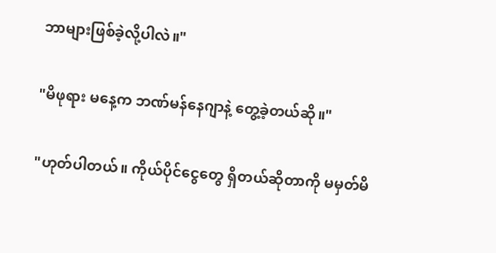ဘာများဖြစ်ခဲ့လို့ပါလဲ။"

"မိဖုရား မနေ့က ဘဏ်မန်နေဂျာနဲ့ တွေ့ခဲ့တယ်ဆို။"

"ဟုတ်ပါတယ်။ ကိုယ်ပိုင်ငွေတွေ ရှိတယ်ဆိုတာကို မမှတ်မိ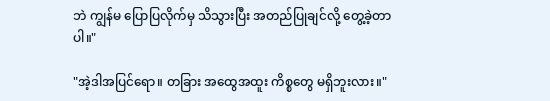ဘဲ ကျွန်မ ပြောပြလိုက်မှ သိသွားပြီး အတည်ပြုချင်လို့ တွေ့ခဲ့တာပါ။"

"အဲ့ဒါအပြင်ရော။ တခြား အထွေအထူး ကိစ္စတွေ မရှိဘူးလား။"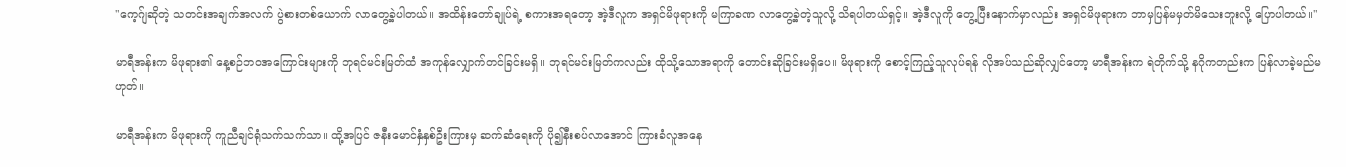"ကေ့ဂ်ျဆိုတဲ့ သတင်းအချက်အလက် ပွဲစားတစ်ယောက် လာတွေ့ခဲ့ပါတယ်။ အထိန်းတော်ချုပ်ရဲ့ စကားအရတော့ အဲ့ဒီလူက အရှင်မိဖုရားကို မကြာခဏ လာတွေ့ခဲ့တဲ့သူလို့ သိရပါတယ်ရှင့်။ အဲ့ဒီလူကို တွေ့ပြီးနောက်မှာလည်း အရှင်မိဖုရားက ဘာမှပြန်မမှတ်မိသေးဘူးလို့ ပြောပါတယ်။"

မာရီအန်းက မိဖုရား၏ နေ့စဉ်ဘဝအကြောင်းများကို ဘုရင်မင်းမြတ်ထံ အကုန်လျှောက်တင်ခြင်းမရှိ။ ဘုရင်မင်းမြတ်ကလည်း ထိုသို့သောအရာကို တောင်းဆိုခြင်းမရှိပေ။ မိဖုရားကို စောင့်ကြည့်သူလုပ်ရန် လိုအပ်သည်ဆိုလျှင်တော့ မာရီအန်းက ရဲတိုက်သို့ နဂိုကတည်းက ပြန်လာခဲ့မည်မဟုတ်။

မာရီအန်းက မိဖုရားကို ကူညီချင်ရုံသက်သက်သာ။ ထို့အပြင် ဇနီးမောင်နှံနှစ်ဦးကြားမှ ဆက်ဆံရေးကို ပို၍နီးစပ်လာအောင် ကြားခံလူအနေ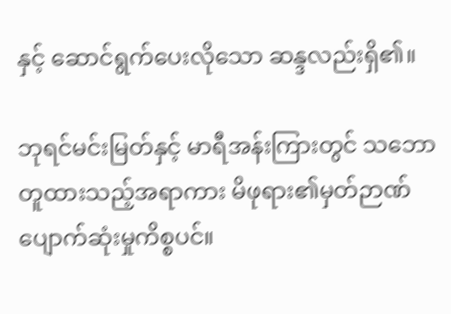နှင့် ဆောင်ရွက်ပေးလိုသော ဆန္ဒလည်းရှိ၏။

ဘုရင်မင်းမြတ်နှင့် မာရီအန်းကြားတွင် သဘောတူထားသည့်အရာကား မိဖုရား၏မှတ်ဉာဏ်ပျောက်ဆုံးမှုကိစ္စပင်။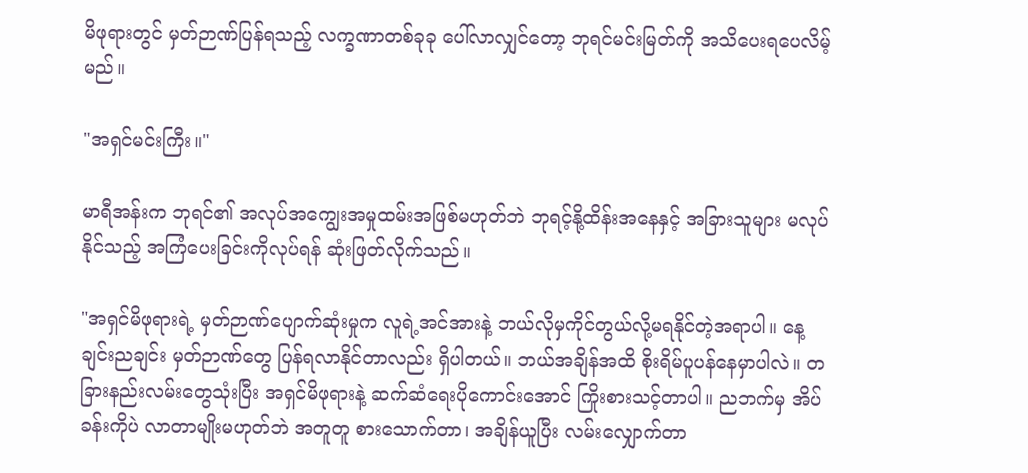မိဖုရားတွင် မှတ်ဉာဏ်ပြန်ရသည့် လက္ခဏာတစ်ခုခု ပေါ်လာလျှင်တော့ ဘုရင်မင်းမြတ်ကို အသိပေးရပေလိမ့်မည်။

"အရှင်မင်းကြီး။"

မာရီအန်းက ဘုရင်၏ အလုပ်အကျွေးအမှုထမ်းအဖြစ်မဟုတ်ဘဲ ဘုရင့်နို့ထိန်းအနေနှင့် အခြားသူများ မလုပ်နိုင်သည့် အကြံပေးခြင်းကိုလုပ်ရန် ဆုံးဖြတ်လိုက်သည်။

"အရှင်မိဖုရားရဲ့ မှတ်ဉာဏ်ပျောက်ဆုံးမှုက လူရဲ့အင်အားနဲ့ ဘယ်လိုမှကိုင်တွယ်လို့မရနိုင်တဲ့အရာပါ။ နေ့ချင်းညချင်း မှတ်ဉာဏ်တွေ ပြန်ရလာနိုင်တာလည်း ရှိပါတယ်။ ဘယ်အချိန်အထိ စိုးရိမ်ပူပန်နေမှာပါလဲ။ တခြားနည်းလမ်းတွေသုံးပြီး အရှင်မိဖုရားနဲ့ ဆက်ဆံရေးပိုကောင်းအောင် ကြိုးစားသင့်တာပါ။ ညဘက်မှ အိပ်ခန်းကိုပဲ လာတာမျိုးမဟုတ်ဘဲ အတူတူ စားသောက်တာ၊ အချိန်ယူပြီး လမ်းလျှောက်တာ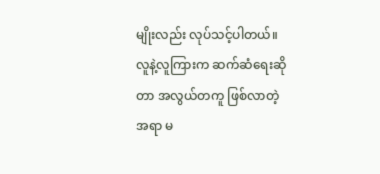မျိုးလည်း လုပ်သင့်ပါတယ်။ လူနဲ့လူကြားက ဆက်ဆံရေးဆိုတာ အလွယ်တကူ ဖြစ်လာတဲ့အရာ မ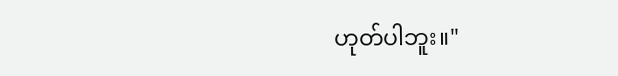ဟုတ်ပါဘူး။"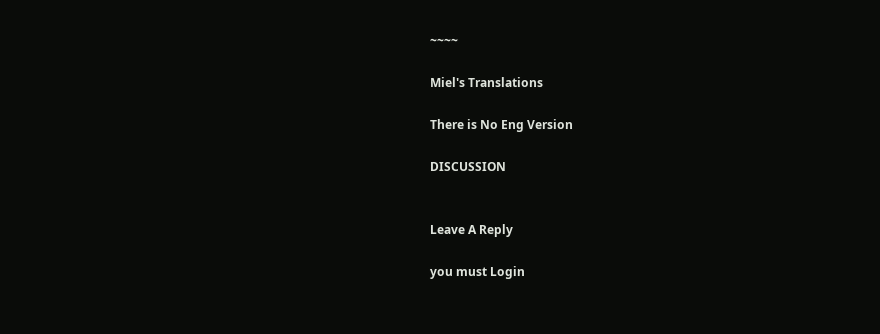~~~~

Miel's Translations

There is No Eng Version

DISCUSSION


Leave A Reply

you must Login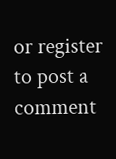or register to post a comment